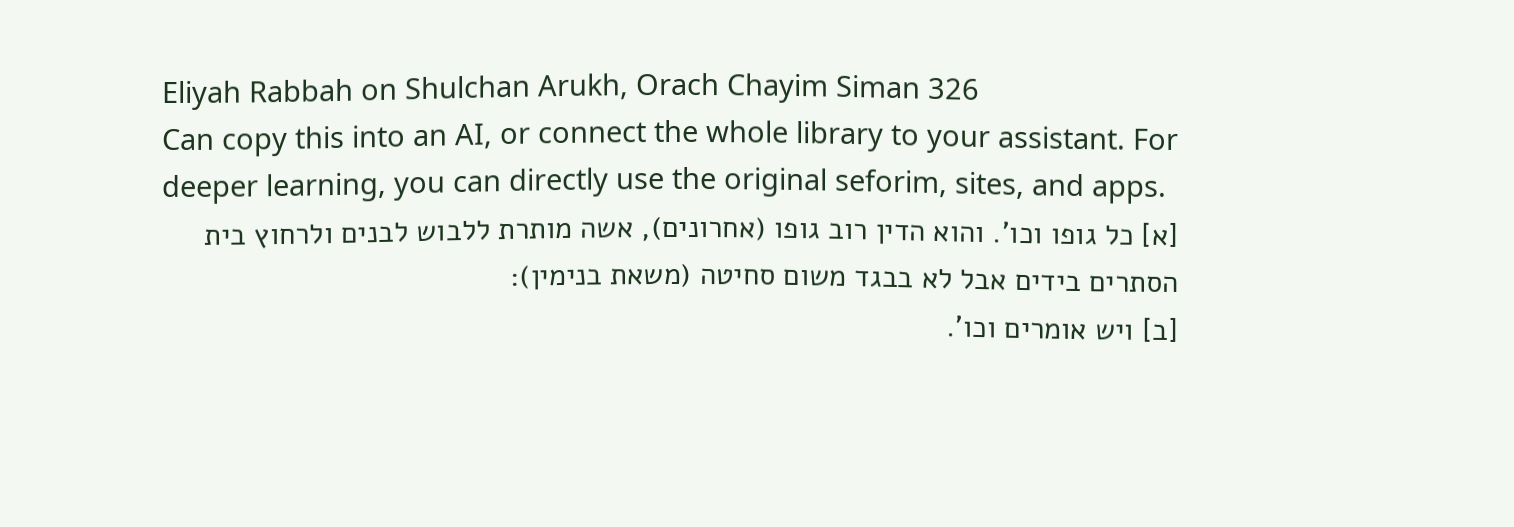Eliyah Rabbah on Shulchan Arukh, Orach Chayim Siman 326
Can copy this into an AI, or connect the whole library to your assistant. For deeper learning, you can directly use the original seforim, sites, and apps.
[א] כל גופו וכו'. והוא הדין רוב גופו (אחרונים), אשה מותרת ללבוש לבנים ולרחוץ בית הסתרים בידים אבל לא בבגד משום סחיטה (משאת בנימין):
[ב] ויש אומרים וכו'.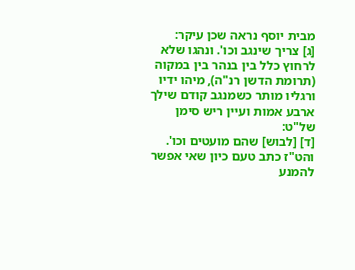מבית יוסף נראה שכן עיקר:
[ג] צריך שינגב וכו'. ונהגו שלא לרחוץ כלל בין בנהר בין במקוה (תרומת הדשן רנ"ה), מיהו ידיו ורגליו מותר כשמנגב קודם שילך ארבע אמות ועיין ריש סימן של"ט:
[ד] [לבוש] שהם מועטים וכו'. והט"ז כתב טעם כיון שאי אפשר להמנע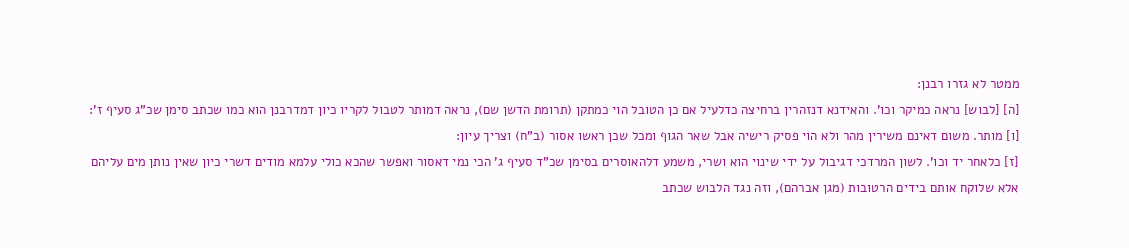ממטר לא גזרו רבנן:
[ה] [לבוש] נראה כמיקר וכו'. והאידנא דנזהרין ברחיצה כדלעיל אם כן הטובל הוי כמתקן (תרומת הדשן שם), נראה דמותר לטבול לקריו כיון דמדרבנן הוא כמו שכתב סימן שכ"ג סעיף ז':
[ו] מותר. משום דאינם משירין מהר ולא הוי פסיק רישיה אבל שאר הגוף ומכל שכן ראשו אסור (ב"ח) וצריך עיון:
[ז] כלאחר יד וכו'. לשון המרדכי דגיבול על ידי שינוי הוא ושרי, משמע דלהאוסרים בסימן שכ"ד סעיף ג' הכי נמי דאסור ואפשר שהכא כולי עלמא מודים דשרי כיון שאין נותן מים עליהם אלא שלוקח אותם בידים הרטובות (מגן אברהם), וזה נגד הלבוש שכתב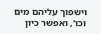וישפוך עליהם מים וכו', ואפשר כיון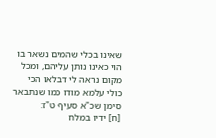שאינו בכלי שהמים נשאר בו הוי כאינו נותן עליהם, ומכל מקום נראה לי דבלאו הכי כולי עלמא מודו כמו שנתבאר סימן שכ"א סעיף ט"ז:
[ח] ידיו במלח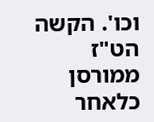וכו'. הקשה הט"ז ממורסן כלאחר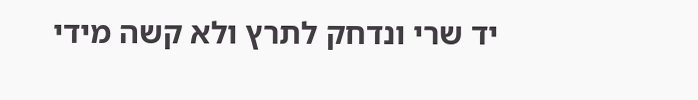יד שרי ונדחק לתרץ ולא קשה מידי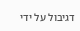דגיבול על ידי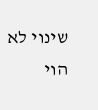שינוי לא הוי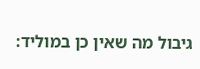גיבול מה שאין כן במוליד: